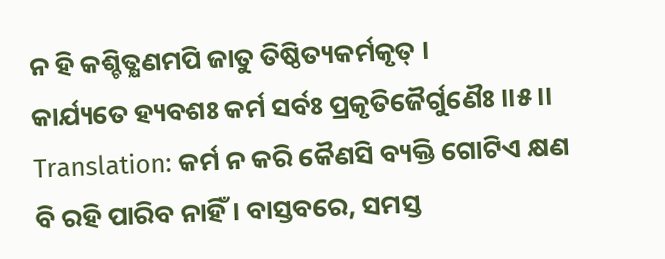ନ ହି କଶ୍ଚିତ୍କ୍ଷଣମପି ଜାତୁ ତିଷ୍ଠିତ୍ୟକର୍ମକୃତ୍ ।
କାର୍ଯ୍ୟତେ ହ୍ୟବଶଃ କର୍ମ ସର୍ବଃ ପ୍ରକୃତିଜୈର୍ଗୁଣୈଃ ।।୫।।
Translation: କର୍ମ ନ କରି କୈଣସି ବ୍ୟକ୍ତି ଗୋଟିଏ କ୍ଷଣ ବି ରହି ପାରିବ ନାହିଁ । ବାସ୍ତବରେ, ସମସ୍ତ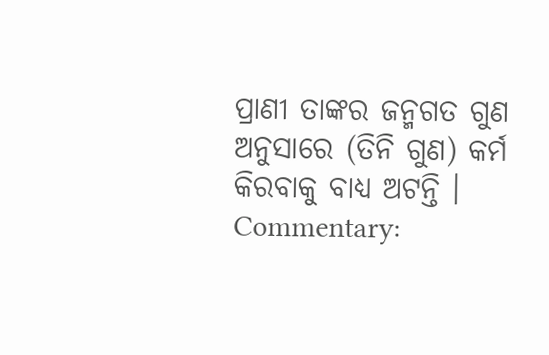ପ୍ରାଣୀ ତାଙ୍କର ଜନ୍ମଗତ ଗୁଣ ଅନୁସାରେ (ତିନି ଗୁଣ) କର୍ମ କିରବାକୁ ବାଧ୍ୟ ଅଟନ୍ତି ।
Commentary: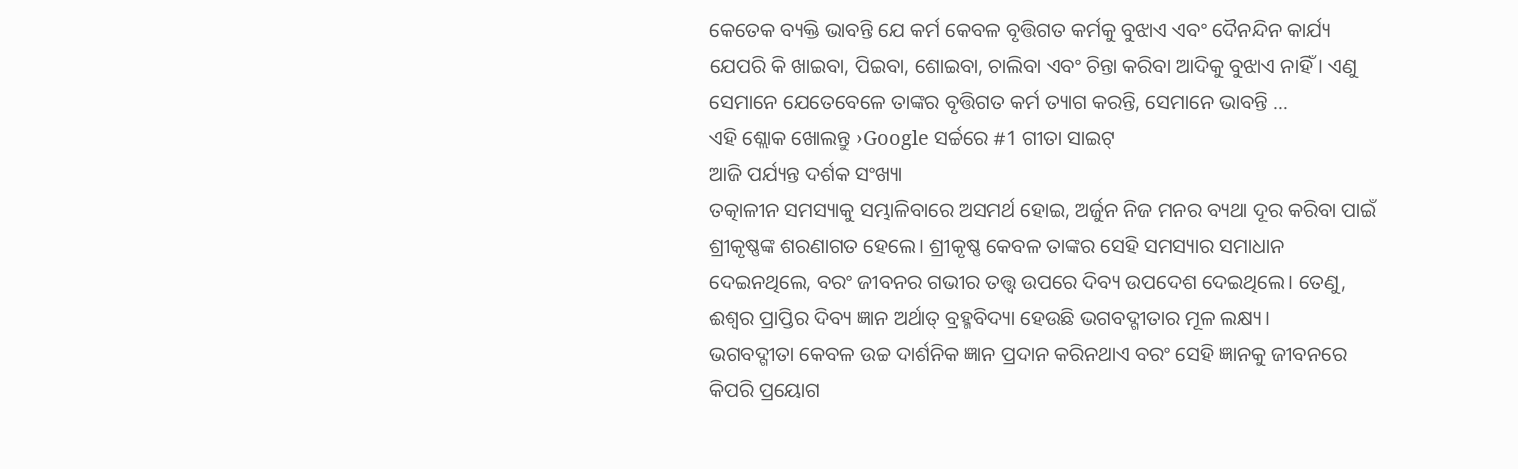କେତେକ ବ୍ୟକ୍ତି ଭାବନ୍ତି ଯେ କର୍ମ କେବଳ ବୃତ୍ତିଗତ କର୍ମକୁ ବୁଝାଏ ଏବଂ ଦୈନନ୍ଦିନ କାର୍ଯ୍ୟ ଯେପରି କି ଖାଇବା, ପିଇବା, ଶୋଇବା, ଚାଲିବା ଏବଂ ଚିନ୍ତା କରିବା ଆଦିକୁ ବୁଝାଏ ନାହିଁ । ଏଣୁ ସେମାନେ ଯେତେବେଳେ ତାଙ୍କର ବୃତ୍ତିଗତ କର୍ମ ତ୍ୟାଗ କରନ୍ତି, ସେମାନେ ଭାବନ୍ତି …
ଏହି ଶ୍ଲୋକ ଖୋଲନ୍ତୁ ›Google ସର୍ଚ୍ଚରେ #1 ଗୀତା ସାଇଟ୍
ଆଜି ପର୍ଯ୍ୟନ୍ତ ଦର୍ଶକ ସଂଖ୍ୟା
ତତ୍କାଳୀନ ସମସ୍ୟାକୁ ସମ୍ଭାଳିବାରେ ଅସମର୍ଥ ହୋଇ, ଅର୍ଜୁନ ନିଜ ମନର ବ୍ୟଥା ଦୂର କରିବା ପାଇଁ ଶ୍ରୀକୃଷ୍ଣଙ୍କ ଶରଣାଗତ ହେଲେ। ଶ୍ରୀକୃଷ୍ଣ କେବଳ ତାଙ୍କର ସେହି ସମସ୍ୟାର ସମାଧାନ ଦେଇନଥିଲେ, ବରଂ ଜୀବନର ଗଭୀର ତତ୍ତ୍ୱ ଉପରେ ଦିବ୍ୟ ଉପଦେଶ ଦେଇଥିଲେ। ତେଣୁ, ଈଶ୍ୱର ପ୍ରାପ୍ତିର ଦିବ୍ୟ ଜ୍ଞାନ ଅର୍ଥାତ୍ ବ୍ରହ୍ମବିଦ୍ୟା ହେଉଛି ଭଗବଦ୍ଗୀତାର ମୂଳ ଲକ୍ଷ୍ୟ।
ଭଗବଦ୍ଗୀତା କେବଳ ଉଚ୍ଚ ଦାର୍ଶନିକ ଜ୍ଞାନ ପ୍ରଦାନ କରିନଥାଏ ବରଂ ସେହି ଜ୍ଞାନକୁ ଜୀବନରେ କିପରି ପ୍ରୟୋଗ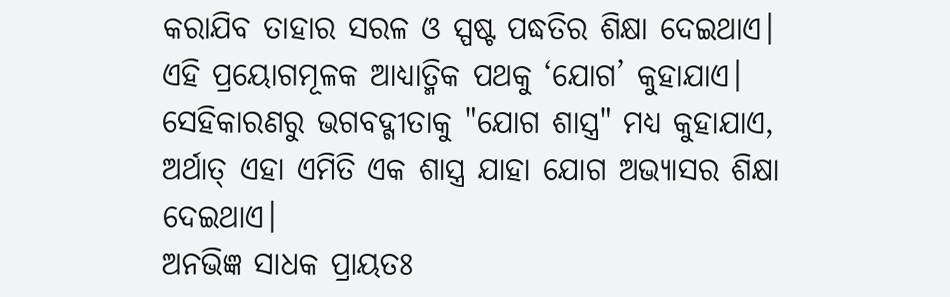କରାଯିବ ତାହାର ସରଳ ଓ ସ୍ପଷ୍ଟ ପଦ୍ଧତିର ଶିକ୍ଷା ଦେଇଥାଏ। ଏହି ପ୍ରୟୋଗମୂଳକ ଆଧ୍ୟାତ୍ମିକ ପଥକୁ ‘ଯୋଗ’ କୁହାଯାଏ। ସେହିକାରଣରୁ ଭଗବଦ୍ଗୀତାକୁ "ଯୋଗ ଶାସ୍ତ୍ର" ମଧ୍ୟ କୁହାଯାଏ, ଅର୍ଥାତ୍ ଏହା ଏମିତି ଏକ ଶାସ୍ତ୍ର ଯାହା ଯୋଗ ଅଭ୍ୟାସର ଶିକ୍ଷା ଦେଇଥାଏ।
ଅନଭିଜ୍ଞ ସାଧକ ପ୍ରାୟତଃ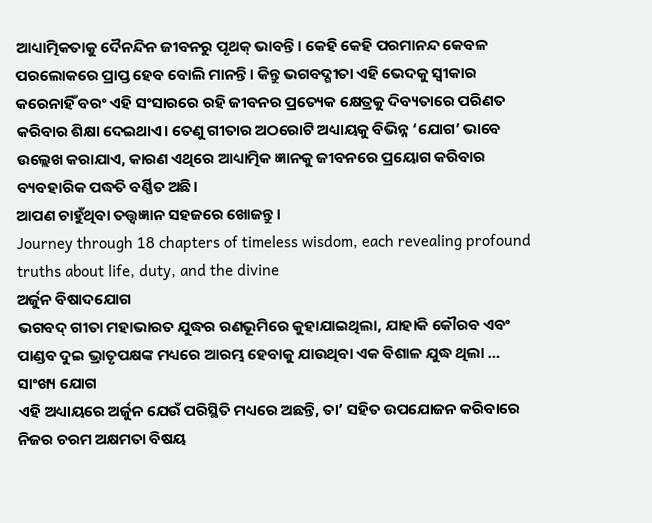ଆଧ୍ୟାତ୍ମିକତାକୁ ଦୈନନ୍ଦିନ ଜୀବନରୁ ପୃଥକ୍ ଭାବନ୍ତି। କେହି କେହି ପରମାନନ୍ଦ କେବଳ ପରଲୋକରେ ପ୍ରାପ୍ତ ହେବ ବୋଲି ମାନନ୍ତି। କିନ୍ତୁ ଭଗବଦ୍ଗୀତା ଏହି ଭେଦକୁ ସ୍ୱୀକାର କରେନାହିଁ ବରଂ ଏହି ସଂସାରରେ ରହି ଜୀବନର ପ୍ରତ୍ୟେକ କ୍ଷେତ୍ରକୁ ଦିବ୍ୟତାରେ ପରିଣତ କରିବାର ଶିକ୍ଷା ଦେଇଥାଏ। ତେଣୁ ଗୀତାର ଅଠରୋଟି ଅଧ୍ୟାୟକୁ ବିଭିନ୍ନ ‘ଯୋଗ’ ଭାବେ ଉଲ୍ଲେଖ କରାଯାଏ, କାରଣ ଏଥିରେ ଆଧ୍ୟାତ୍ମିକ ଜ୍ଞାନକୁ ଜୀବନରେ ପ୍ରୟୋଗ କରିବାର ବ୍ୟବହାରିକ ପଦ୍ଧତି ବର୍ଣ୍ଣିତ ଅଛି।
ଆପଣ ଚାହୁଁଥିବା ତତ୍ତ୍ୱଜ୍ଞାନ ସହଜରେ ଖୋଜନ୍ତୁ।
Journey through 18 chapters of timeless wisdom, each revealing profound truths about life, duty, and the divine
ଅର୍ଜୁନ ବିଷାଦଯୋଗ
ଭଗବଦ୍ ଗୀତା ମହାଭାରତ ଯୁଦ୍ଧର ରଣଭୂମିରେ କୁହାଯାଇଥିଲା, ଯାହାକି କୌରବ ଏବଂ ପାଣ୍ଡବ ଦୁଇ ଭ୍ରାତୃପକ୍ଷଙ୍କ ମଧ୍ୟରେ ଆରମ୍ଭ ହେବାକୁ ଯାଉଥିବା ଏକ ବିଶାଳ ଯୁଦ୍ଧ ଥିଲା …
ସାଂଖ୍ୟ ଯୋଗ
ଏହି ଅଧ୍ୟାୟରେ ଅର୍ଜୁନ ଯେଉଁ ପରିସ୍ଥିତି ମଧ୍ୟରେ ଅଛନ୍ତି, ତା’ ସହିତ ଉପଯୋଜନ କରିବାରେ ନିଜର ଚରମ ଅକ୍ଷମତା ବିଷୟ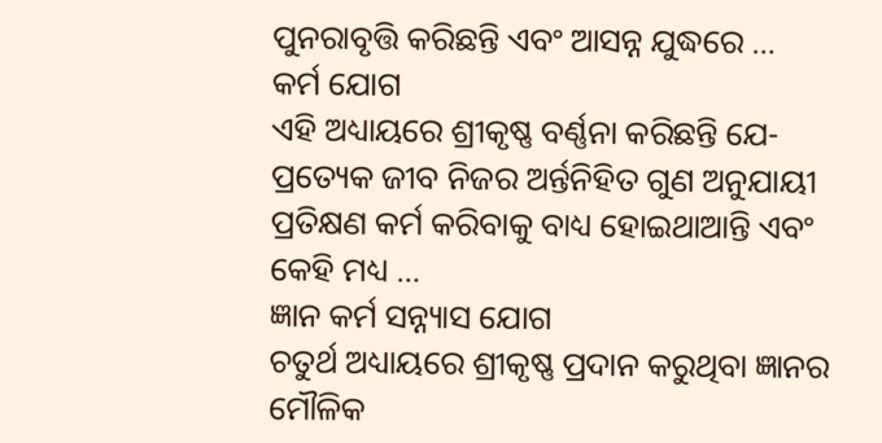ପୁନରାବୃତ୍ତି କରିଛନ୍ତି ଏବଂ ଆସନ୍ନ ଯୁଦ୍ଧରେ …
କର୍ମ ଯୋଗ
ଏହି ଅଧ୍ୟାୟରେ ଶ୍ରୀକୃଷ୍ଣ ବର୍ଣ୍ଣନା କରିଛନ୍ତି ଯେ- ପ୍ରତ୍ୟେକ ଜୀବ ନିଜର ଅର୍ନ୍ତନିହିତ ଗୁଣ ଅନୁଯାୟୀ ପ୍ରତିକ୍ଷଣ କର୍ମ କରିବାକୁ ବାଧ୍ୟ ହୋଇଥାଆନ୍ତି ଏବଂ କେହି ମଧ୍ୟ …
ଜ୍ଞାନ କର୍ମ ସନ୍ନ୍ୟାସ ଯୋଗ
ଚତୁର୍ଥ ଅଧ୍ୟାୟରେ ଶ୍ରୀକୃଷ୍ଣ ପ୍ରଦାନ କରୁଥିବା ଜ୍ଞାନର ମୌଳିକ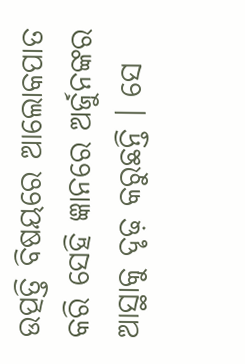ଉତ୍ପତ୍ତି ବିଷୟରେ ଆଲୋକପାତ କରି ସେହି ଜ୍ଞାନରେ ଅର୍ଜୁନଙ୍କର ଆସ୍ଥାକୁ ଦୃଢ଼ କରୁଛନ୍ତି । ସେ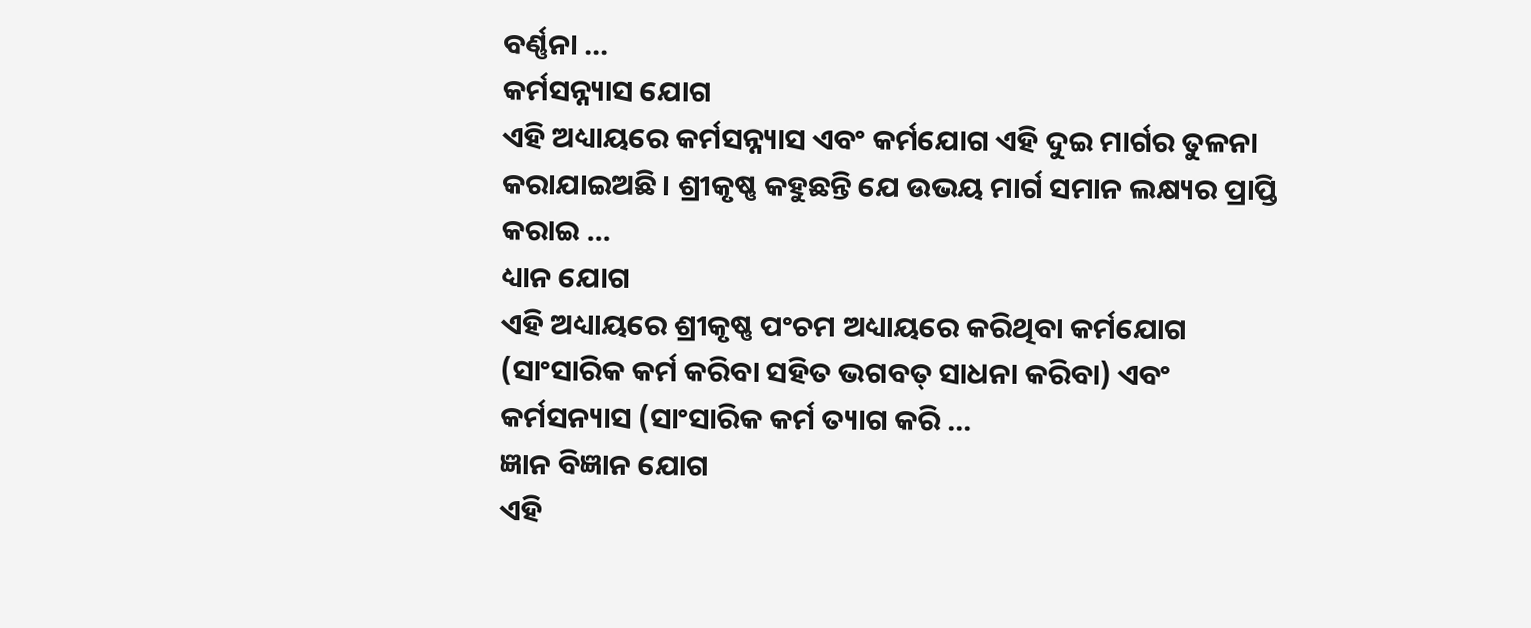ବର୍ଣ୍ଣନା …
କର୍ମସନ୍ନ୍ୟାସ ଯୋଗ
ଏହି ଅଧ୍ୟାୟରେ କର୍ମସନ୍ନ୍ୟାସ ଏବଂ କର୍ମଯୋଗ ଏହି ଦୁଇ ମାର୍ଗର ତୁଳନା କରାଯାଇଅଛି । ଶ୍ରୀକୃଷ୍ଣ କହୁଛନ୍ତି ଯେ ଉଭୟ ମାର୍ଗ ସମାନ ଲକ୍ଷ୍ୟର ପ୍ରାପ୍ତି କରାଇ …
ଧ୍ୟାନ ଯୋଗ
ଏହି ଅଧ୍ୟାୟରେ ଶ୍ରୀକୃଷ୍ଣ ପଂଚମ ଅଧ୍ୟାୟରେ କରିଥିବା କର୍ମଯୋଗ (ସାଂସାରିକ କର୍ମ କରିବା ସହିତ ଭଗବତ୍ ସାଧନା କରିବା) ଏବଂ କର୍ମସନ୍ୟାସ (ସାଂସାରିକ କର୍ମ ତ୍ୟାଗ କରି …
ଜ୍ଞାନ ବିଜ୍ଞାନ ଯୋଗ
ଏହି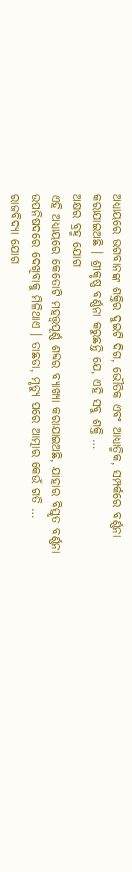ଅଧ୍ୟାୟରେ ଭଗବାନଙ୍କ ଶକ୍ତିର ଦୁଇଟି ଦିଗ, ଭୌତିକ ଏବଂ ଆଧ୍ୟାତ୍ମିକ, ସମ୍ପର୍କରେ ବର୍ଣ୍ଣନା କରାଯାଇଅଛି । ଶ୍ରୀକୃଷ୍ଣ ବର୍ଣ୍ଣନା କରୁଛନ୍ତି ଯେ, ଏହି ସବୁ ଶକ୍ତି …
ଅକ୍ଷର ବ୍ରହ୍ମ ଯୋଗ
ଏହି ଅଧ୍ୟାୟରେ କେତୋଟି ମହତ୍ତ୍ୱପୂର୍ଣ୍ଣ ଶବ୍ଦର ବ୍ୟାଖ୍ୟା କରାଯାଇଅଛି, ଯାହାର ବିସ୍ତୃତ ବର୍ଣ୍ଣନା ଉପନିଷଦରେ ଦେଖିବାକୁ ମିଳିଥାଏ । ତାଛଡା, ମୃତ୍ୟୁ ପରେ ଆତ୍ମାର କେଉଁ ଗତି …
ରାଜବିଦ୍ୟା ଯୋଗ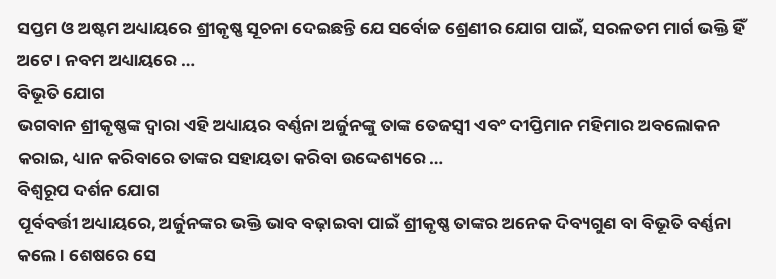ସପ୍ତମ ଓ ଅଷ୍ଟମ ଅଧ୍ୟାୟରେ ଶ୍ରୀକୃଷ୍ଣ ସୂଚନା ଦେଇଛନ୍ତି ଯେ ସର୍ବୋଚ୍ଚ ଶ୍ରେଣୀର ଯୋଗ ପାଇଁ, ସରଳତମ ମାର୍ଗ ଭକ୍ତି ହିଁ ଅଟେ । ନବମ ଅଧ୍ୟାୟରେ …
ବିଭୂତି ଯୋଗ
ଭଗବାନ ଶ୍ରୀକୃଷ୍ଣଙ୍କ ଦ୍ୱାରା ଏହି ଅଧ୍ୟାୟର ବର୍ଣ୍ଣନା ଅର୍ଜୁନଙ୍କୁ ତାଙ୍କ ତେଜସ୍ୱୀ ଏବଂ ଦୀପ୍ତିମାନ ମହିମାର ଅବଲୋକନ କରାଇ, ଧ୍ୟାନ କରିବାରେ ତାଙ୍କର ସହାୟତା କରିବା ଉଦ୍ଦେଶ୍ୟରେ …
ବିଶ୍ୱରୂପ ଦର୍ଶନ ଯୋଗ
ପୂର୍ବବର୍ତ୍ତୀ ଅଧ୍ୟାୟରେ, ଅର୍ଜୁନଙ୍କର ଭକ୍ତି ଭାବ ବଢ଼ାଇବା ପାଇଁ ଶ୍ରୀକୃଷ୍ଣ ତାଙ୍କର ଅନେକ ଦିବ୍ୟଗୁଣ ବା ବିଭୂତି ବର୍ଣ୍ଣନା କଲେ । ଶେଷରେ ସେ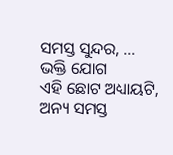ସମସ୍ତ ସୁନ୍ଦର, …
ଭକ୍ତି ଯୋଗ
ଏହି ଛୋଟ ଅଧ୍ୟାୟଟି, ଅନ୍ୟ ସମସ୍ତ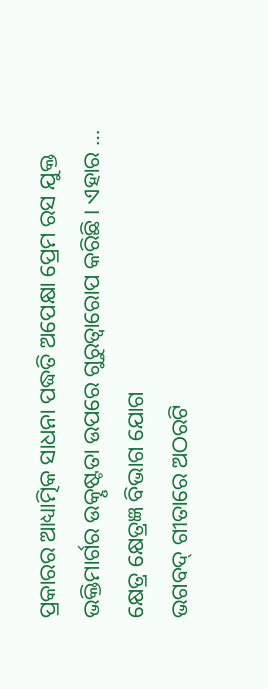ପ୍ରକାରର ଆଧ୍ୟାତ୍ମିକ ସାଧନା ପଦ୍ଧତି ଅପେକ୍ଷା ପ୍ରେମ ରସ ଯୁକ୍ତ ଭକ୍ତିମାର୍ଗର ଉତ୍କୃଷ୍ଟତା ଉପରେ ଗୁରୁତ୍ୱାରୋପ କରିଛି । ଏହାର …
କ୍ଷେତ୍ର କ୍ଷେତ୍ରଜ୍ଞ ବିଭାଗ ଯୋଗ
ଭଗବଦ୍ ଗୀତାରେ ଅଠରଟି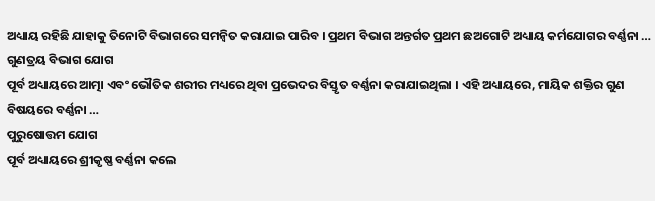ଅଧ୍ୟାୟ ରହିଛି ଯାହାକୁ ତିନୋଟି ବିଭାଗରେ ସମନ୍ୱିତ କରାଯାଇ ପାରିବ । ପ୍ରଥମ ବିଭାଗ ଅନ୍ତର୍ଗତ ପ୍ରଥମ ଛଅଗୋଟି ଅଧ୍ୟାୟ କର୍ମଯୋଗର ବର୍ଣ୍ଣନା …
ଗୁଣତ୍ରୟ ବିଭାଗ ଯୋଗ
ପୂର୍ବ ଅଧ୍ୟାୟରେ ଆତ୍ମା ଏବଂ ଭୌତିକ ଶରୀର ମଧ୍ୟରେ ଥିବା ପ୍ରଭେଦର ବିସ୍ତୃତ ବର୍ଣ୍ଣନା କରାଯାଇଥିଲା । ଏହି ଅଧ୍ୟାୟରେ, ମାୟିକ ଶକ୍ତିର ଗୁଣ ବିଷୟରେ ବର୍ଣ୍ଣନା …
ପୁରୁଷୋତ୍ତମ ଯୋଗ
ପୂର୍ବ ଅଧ୍ୟାୟରେ ଶ୍ରୀକୃଷ୍ଣ ବର୍ଣ୍ଣନା କଲେ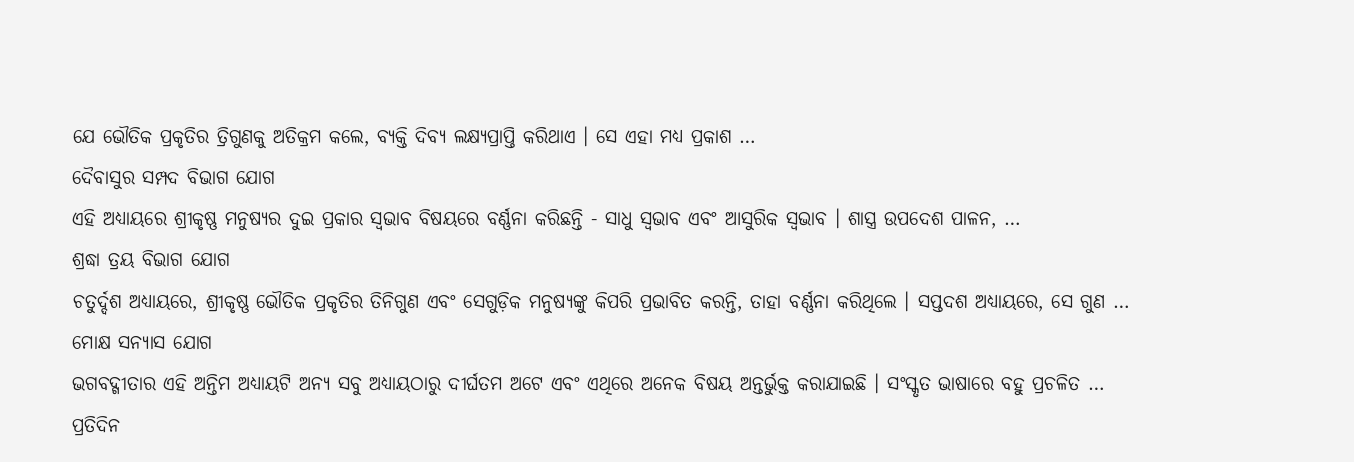ଯେ ଭୌତିକ ପ୍ରକୃତିର ତ୍ରିଗୁଣକୁ ଅତିକ୍ରମ କଲେ, ବ୍ୟକ୍ତି ଦିବ୍ୟ ଲକ୍ଷ୍ୟପ୍ରାପ୍ତି କରିଥାଏ । ସେ ଏହା ମଧ୍ୟ ପ୍ରକାଶ …
ଦୈବାସୁର ସମ୍ପଦ ବିଭାଗ ଯୋଗ
ଏହି ଅଧ୍ୟାୟରେ ଶ୍ରୀକୃଷ୍ଣ ମନୁଷ୍ୟର ଦୁଇ ପ୍ରକାର ସ୍ୱଭାବ ବିଷୟରେ ବର୍ଣ୍ଣନା କରିଛନ୍ତି - ସାଧୁ ସ୍ୱଭାବ ଏବଂ ଆସୁରିକ ସ୍ୱଭାବ । ଶାସ୍ତ୍ର ଉପଦେଶ ପାଳନ, …
ଶ୍ରଦ୍ଧା ତ୍ରୟ ବିଭାଗ ଯୋଗ
ଚତୁର୍ଦ୍ଦଶ ଅଧ୍ୟାୟରେ, ଶ୍ରୀକୃଷ୍ଣ ଭୌତିକ ପ୍ରକୃତିର ତିନିଗୁଣ ଏବଂ ସେଗୁଡ଼ିକ ମନୁଷ୍ୟଙ୍କୁ କିପରି ପ୍ରଭାବିତ କରନ୍ତି, ତାହା ବର୍ଣ୍ଣନା କରିଥିଲେ । ସପ୍ତଦଶ ଅଧ୍ୟାୟରେ, ସେ ଗୁଣ …
ମୋକ୍ଷ ସନ୍ୟାସ ଯୋଗ
ଭଗବଦ୍ଗୀତାର ଏହି ଅନ୍ତିମ ଅଧ୍ୟାୟଟି ଅନ୍ୟ ସବୁ ଅଧ୍ୟାୟଠାରୁ ଦୀର୍ଘତମ ଅଟେ ଏବଂ ଏଥିରେ ଅନେକ ବିଷୟ ଅନ୍ତର୍ଭୁକ୍ତ କରାଯାଇଛି । ସଂସ୍କୃତ ଭାଷାରେ ବହୁ ପ୍ରଚଳିତ …
ପ୍ରତିଦିନ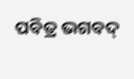ପବିତ୍ର ଭଗବଦ୍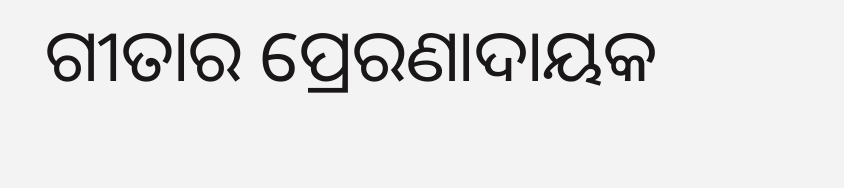ଗୀତାର ପ୍ରେରଣାଦାୟକ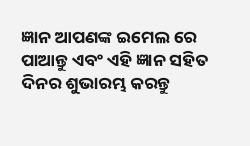ଜ୍ଞାନ ଆପଣଙ୍କ ଇମେଲ ରେ ପାଆନ୍ତୁ ଏବଂ ଏହି ଜ୍ଞାନ ସହିତ ଦିନର ଶୁଭାରମ୍ଭ କରନ୍ତୁ